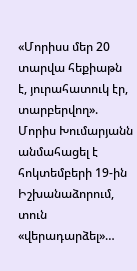«Մորիսս մեր 20 տարվա հեքիաթն է, յուրահատուկ էր, տարբերվող». Մորիս Խումարյանն անմահացել է հոկտեմբերի 19-ին Իշխանաձորում, տուն «վերադարձել»…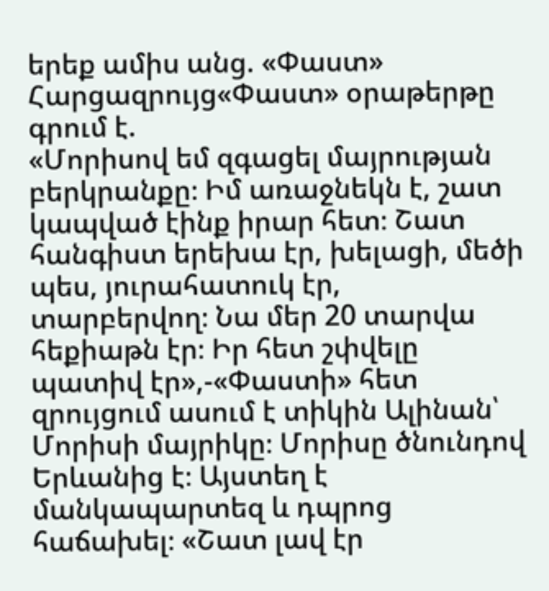երեք ամիս անց. «Փաստ»
Հարցազրույց«Փաստ» օրաթերթը գրում է.
«Մորիսով եմ զգացել մայրության բերկրանքը։ Իմ առաջնեկն է, շատ կապված էինք իրար հետ։ Շատ հանգիստ երեխա էր, խելացի, մեծի պես, յուրահատուկ էր, տարբերվող։ Նա մեր 20 տարվա հեքիաթն էր։ Իր հետ շփվելը պատիվ էր»,-«Փաստի» հետ զրույցում ասում է տիկին Ալինան՝ Մորիսի մայրիկը։ Մորիսը ծնունդով Երևանից է։ Այստեղ է մանկապարտեզ և դպրոց հաճախել։ «Շատ լավ էր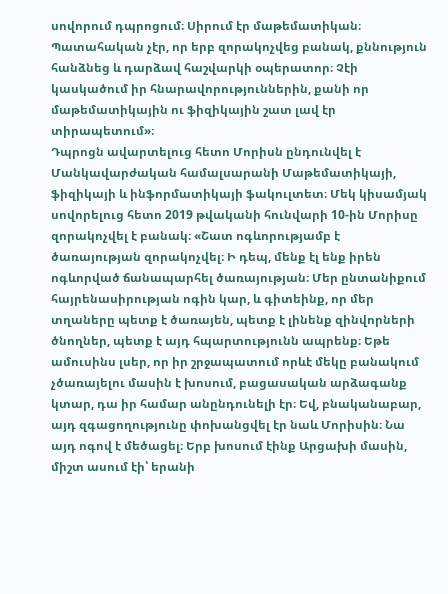սովորում դպրոցում։ Սիրում էր մաթեմատիկան։ Պատահական չէր, որ երբ զորակոչվեց բանակ, քննություն հանձնեց և դարձավ հաշվարկի օպերատոր։ Չէի կասկածում իր հնարավորություններին, քանի որ մաթեմատիկային ու ֆիզիկային շատ լավ էր տիրապետում»։
Դպրոցն ավարտելուց հետո Մորիսն ընդունվել է Մանկավարժական համալսարանի Մաթեմատիկայի, ֆիզիկայի և ինֆորմատիկայի ֆակուլտետ։ Մեկ կիսամյակ սովորելուց հետո 2019 թվականի հունվարի 10-ին Մորիսը զորակոչվել է բանակ։ «Շատ ոգևորությամբ է ծառայության զորակոչվել։ Ի դեպ, մենք էլ ենք իրեն ոգևորված ճանապարհել ծառայության։ Մեր ընտանիքում հայրենասիրության ոգին կար, և գիտեինք, որ մեր տղաները պետք է ծառայեն, պետք է լինենք զինվորների ծնողներ, պետք է այդ հպարտությունն ապրենք։ Եթե ամուսինս լսեր, որ իր շրջապատում որևէ մեկը բանակում չծառայելու մասին է խոսում, բացասական արձագանք կտար, դա իր համար անընդունելի էր։ Եվ, բնականաբար, այդ զգացողությունը փոխանցվել էր նաև Մորիսին։ Նա այդ ոգով է մեծացել։ Երբ խոսում էինք Արցախի մասին, միշտ ասում էի՝ երանի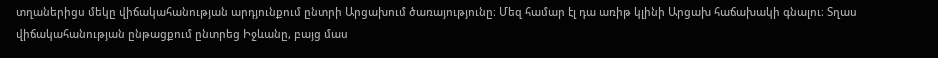տղաներիցս մեկը վիճակահանության արդյունքում ընտրի Արցախում ծառայությունը։ Մեզ համար էլ դա առիթ կլինի Արցախ հաճախակի գնալու։ Տղաս վիճակահանության ընթացքում ընտրեց Իջևանը, բայց մաս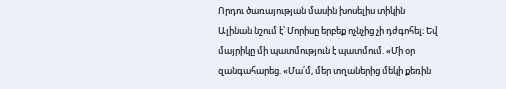Որդու ծառայության մասին խոսելիս տիկին Ալինան նշում է՝ Մորիսը երբեք ոչնչից չի դժգոհել։ Եվ մայրիկը մի պատմություն է պատմում. «Մի օր զանգահարեց. «Մա՛մ, մեր տղաներից մեկի քեռին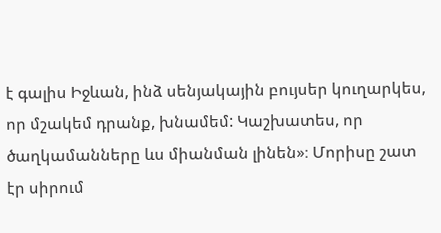է գալիս Իջևան, ինձ սենյակային բույսեր կուղարկես, որ մշակեմ դրանք, խնամեմ: Կաշխատես, որ ծաղկամանները ևս միանման լինեն»։ Մորիսը շատ էր սիրում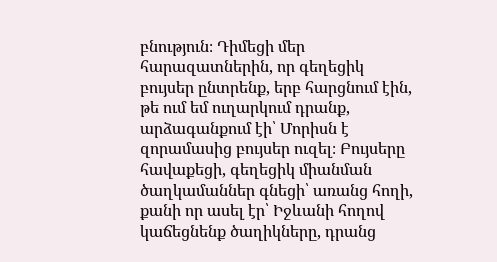բնություն։ Դիմեցի մեր հարազատներին, որ գեղեցիկ բույսեր ընտրենք, երբ հարցնում էին, թե ում եմ ուղարկում դրանք, արձագանքում էի՝ Մորիսն է զորամասից բույսեր ուզել։ Բույսերը հավաքեցի, գեղեցիկ միանման ծաղկամաններ գնեցի՝ առանց հողի, քանի որ ասել էր՝ Իջևանի հողով կաճեցնենք ծաղիկները, դրանց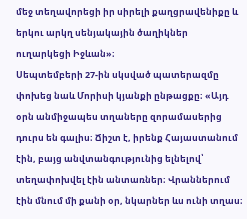մեջ տեղավորեցի իր սիրելի քաղցրավենիքը և երկու արկղ սենյակային ծաղիկներ ուղարկեցի Իջևան»։
Սեպտեմբերի 27-ին սկսված պատերազմը փոխեց նաև Մորիսի կյանքի ընթացքը։ «Այդ օրն անմիջապես տղաները զորամասերից դուրս են գալիս։ Ճիշտ է, իրենք Հայաստանում էին, բայց անվտանգությունից ելնելով՝ տեղափոխվել էին անտառներ։ Վրաններում էին մնում մի քանի օր, նկարներ ևս ունի տղաս։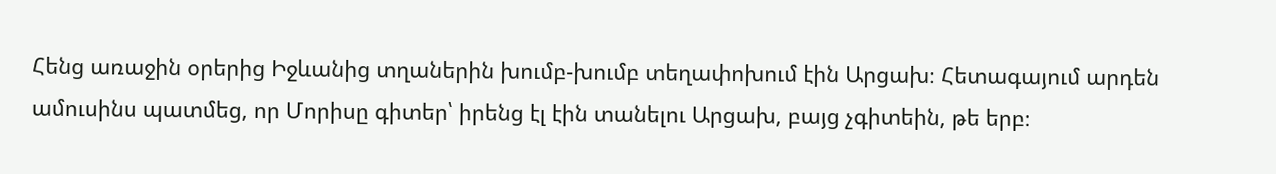Հենց առաջին օրերից Իջևանից տղաներին խումբ-խումբ տեղափոխում էին Արցախ։ Հետագայում արդեն ամուսինս պատմեց, որ Մորիսը գիտեր՝ իրենց էլ էին տանելու Արցախ, բայց չգիտեին, թե երբ։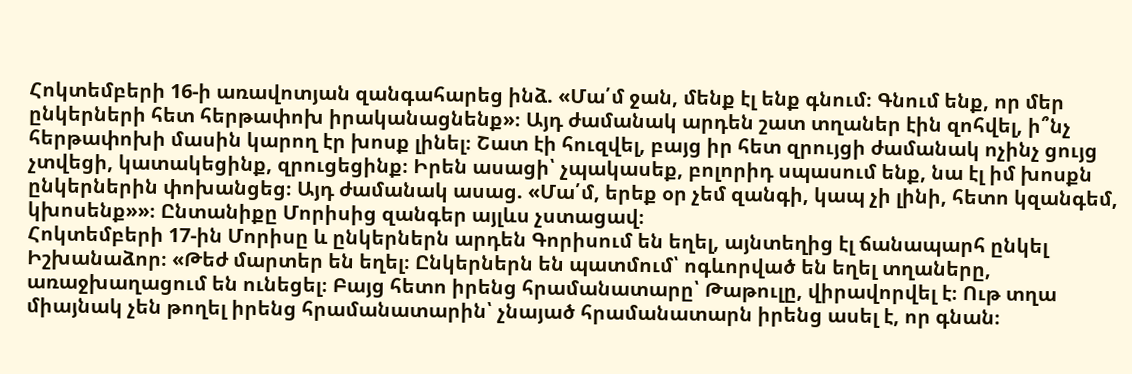Հոկտեմբերի 16-ի առավոտյան զանգահարեց ինձ. «Մա՛մ ջան, մենք էլ ենք գնում։ Գնում ենք, որ մեր ընկերների հետ հերթափոխ իրականացնենք»։ Այդ ժամանակ արդեն շատ տղաներ էին զոհվել, ի՞նչ հերթափոխի մասին կարող էր խոսք լինել։ Շատ էի հուզվել, բայց իր հետ զրույցի ժամանակ ոչինչ ցույց չտվեցի, կատակեցինք, զրուցեցինք։ Իրեն ասացի՝ չպակասեք, բոլորիդ սպասում ենք, նա էլ իմ խոսքն ընկերներին փոխանցեց։ Այդ ժամանակ ասաց. «Մա՛մ, երեք օր չեմ զանգի, կապ չի լինի, հետո կզանգեմ, կխոսենք»»։ Ընտանիքը Մորիսից զանգեր այլևս չստացավ։
Հոկտեմբերի 17-ին Մորիսը և ընկերներն արդեն Գորիսում են եղել, այնտեղից էլ ճանապարհ ընկել Իշխանաձոր։ «Թեժ մարտեր են եղել։ Ընկերներն են պատմում՝ ոգևորված են եղել տղաները, առաջխաղացում են ունեցել։ Բայց հետո իրենց հրամանատարը՝ Թաթուլը, վիրավորվել է։ Ութ տղա միայնակ չեն թողել իրենց հրամանատարին՝ չնայած հրամանատարն իրենց ասել է, որ գնան։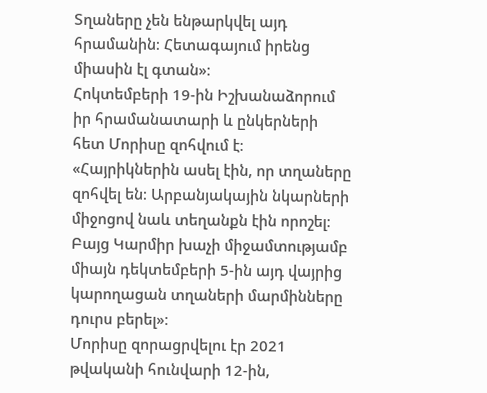Տղաները չեն ենթարկվել այդ հրամանին։ Հետագայում իրենց միասին էլ գտան»։
Հոկտեմբերի 19-ին Իշխանաձորում իր հրամանատարի և ընկերների հետ Մորիսը զոհվում է։ «Հայրիկներին ասել էին, որ տղաները զոհվել են։ Արբանյակային նկարների միջոցով նաև տեղանքն էին որոշել։ Բայց Կարմիր խաչի միջամտությամբ միայն դեկտեմբերի 5-ին այդ վայրից կարողացան տղաների մարմինները դուրս բերել»։
Մորիսը զորացրվելու էր 2021 թվականի հունվարի 12-ին,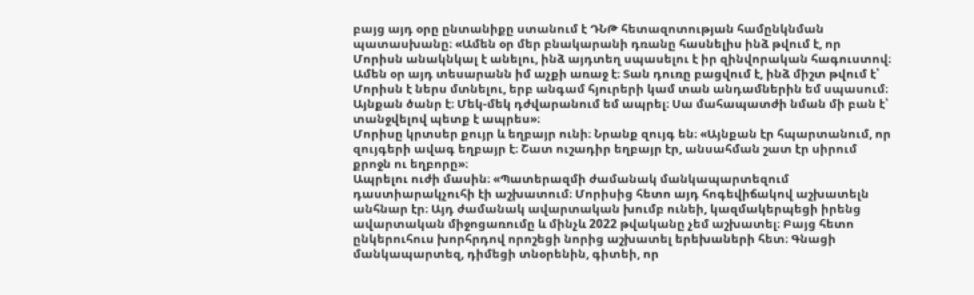բայց այդ օրը ընտանիքը ստանում է ԴՆԹ հետազոտության համընկնման պատասխանը։ «Ամեն օր մեր բնակարանի դռանը հասնելիս ինձ թվում է, որ Մորիսն անակնկալ է անելու, ինձ այդտեղ սպասելու է իր զինվորական հագուստով։ Ամեն օր այդ տեսարանն իմ աչքի առաջ է։ Տան դուռը բացվում է, ինձ միշտ թվում է՝ Մորիսն է ներս մտնելու, երբ անգամ հյուրերի կամ տան անդամներին եմ սպասում։ Այնքան ծանր է։ Մեկ-մեկ դժվարանում եմ ապրել։ Սա մահապատժի նման մի բան է՝ տանջվելով պետք է ապրես»։
Մորիսը կրտսեր քույր և եղբայր ունի։ Նրանք զույգ են։ «Այնքան էր հպարտանում, որ զույգերի ավագ եղբայր է։ Շատ ուշադիր եղբայր էր, անսահման շատ էր սիրում քրոջն ու եղբորը»։
Ապրելու ուժի մասին։ «Պատերազմի ժամանակ մանկապարտեզում դաստիարակչուհի էի աշխատում։ Մորիսից հետո այդ հոգեվիճակով աշխատելն անհնար էր։ Այդ ժամանակ ավարտական խումբ ունեի, կազմակերպեցի իրենց ավարտական միջոցառումը և մինչև 2022 թվականը չեմ աշխատել։ Բայց հետո ընկերուհուս խորհրդով որոշեցի նորից աշխատել երեխաների հետ։ Գնացի մանկապարտեզ, դիմեցի տնօրենին, գիտեի, որ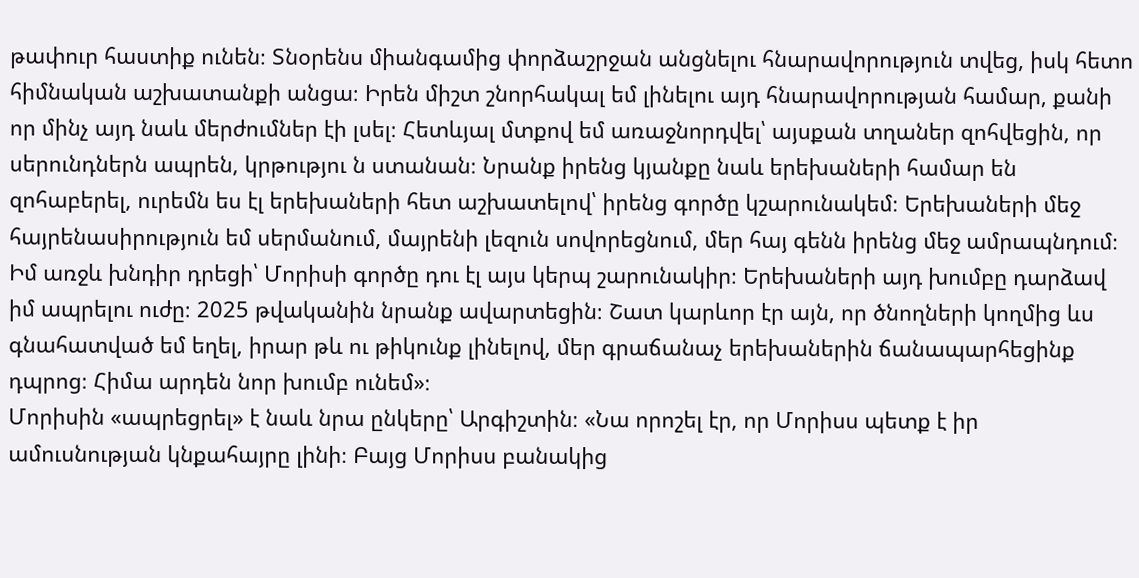թափուր հաստիք ունեն։ Տնօրենս միանգամից փորձաշրջան անցնելու հնարավորություն տվեց, իսկ հետո հիմնական աշխատանքի անցա։ Իրեն միշտ շնորհակալ եմ լինելու այդ հնարավորության համար, քանի որ մինչ այդ նաև մերժումներ էի լսել։ Հետևյալ մտքով եմ առաջնորդվել՝ այսքան տղաներ զոհվեցին, որ սերունդներն ապրեն, կրթությու ն ստանան։ Նրանք իրենց կյանքը նաև երեխաների համար են զոհաբերել, ուրեմն ես էլ երեխաների հետ աշխատելով՝ իրենց գործը կշարունակեմ։ Երեխաների մեջ հայրենասիրություն եմ սերմանում, մայրենի լեզուն սովորեցնում, մեր հայ գենն իրենց մեջ ամրապնդում։ Իմ առջև խնդիր դրեցի՝ Մորիսի գործը դու էլ այս կերպ շարունակիր։ Երեխաների այդ խումբը դարձավ իմ ապրելու ուժը։ 2025 թվականին նրանք ավարտեցին։ Շատ կարևոր էր այն, որ ծնողների կողմից ևս գնահատված եմ եղել, իրար թև ու թիկունք լինելով, մեր գրաճանաչ երեխաներին ճանապարհեցինք դպրոց։ Հիմա արդեն նոր խումբ ունեմ»։
Մորիսին «ապրեցրել» է նաև նրա ընկերը՝ Արգիշտին։ «Նա որոշել էր, որ Մորիսս պետք է իր ամուսնության կնքահայրը լինի։ Բայց Մորիսս բանակից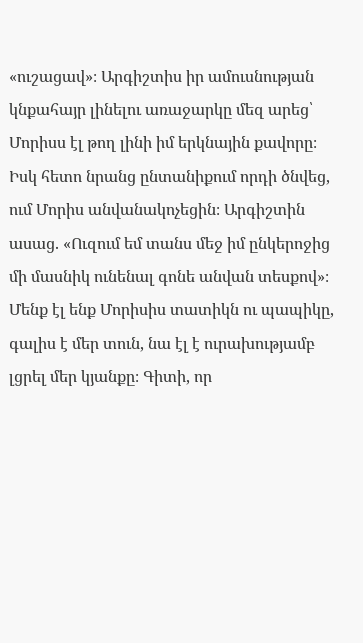«ուշացավ»։ Արգիշտիս իր ամուսնության կնքահայր լինելու առաջարկը մեզ արեց՝ Մորիսս էլ թող լինի իմ երկնային քավորը։ Իսկ հետո նրանց ընտանիքում որդի ծնվեց, ում Մորիս անվանակոչեցին։ Արգիշտին ասաց. «Ուզում եմ տանս մեջ իմ ընկերոջից մի մասնիկ ունենալ գոնե անվան տեսքով»։ Մենք էլ ենք Մորիսիս տատիկն ու պապիկը, գալիս է մեր տուն, նա էլ է ուրախությամբ լցրել մեր կյանքը։ Գիտի, որ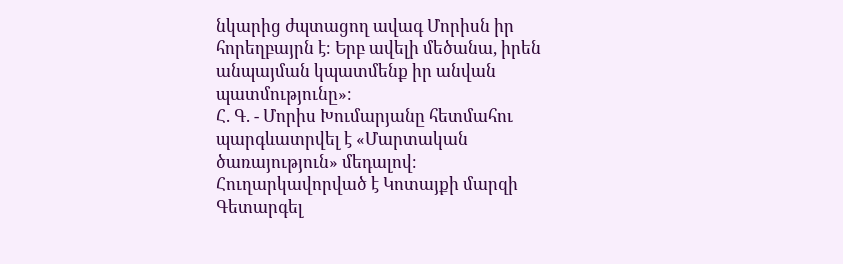նկարից ժպտացող ավագ Մորիսն իր հորեղբայրն է։ Երբ ավելի մեծանա, իրեն անպայման կպատմենք իր անվան պատմությունը»։
Հ. Գ. - Մորիս Խումարյանը հետմահու պարգևատրվել է «Մարտական ծառայություն» մեդալով։ Հուղարկավորված է Կոտայքի մարզի Գետարգել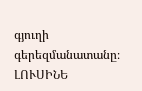գյուղի գերեզմանատանը։
ԼՈՒՍԻՆԵ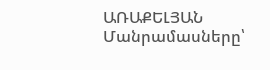ԱՌԱՔԵԼՅԱՆ
Մանրամասները՝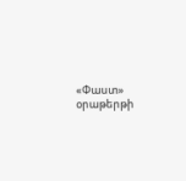«Փաստ» օրաթերթի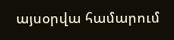այսօրվա համարում